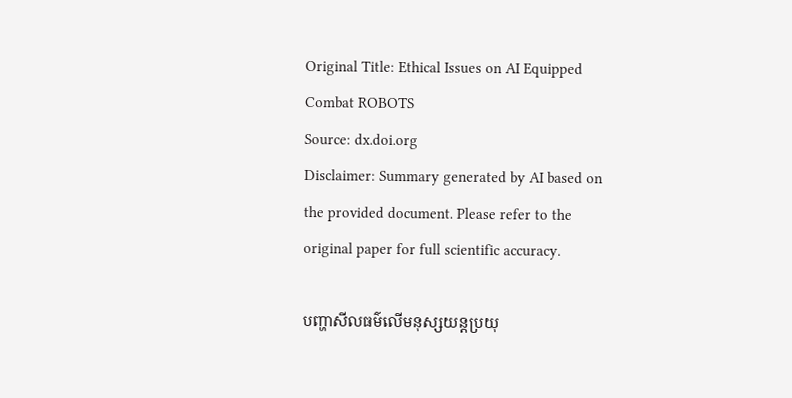Original Title: Ethical Issues on AI Equipped Combat ROBOTS
Source: dx.doi.org
Disclaimer: Summary generated by AI based on the provided document. Please refer to the original paper for full scientific accuracy.

បញ្ហាសីលធម៌លើមនុស្សយន្តប្រយុ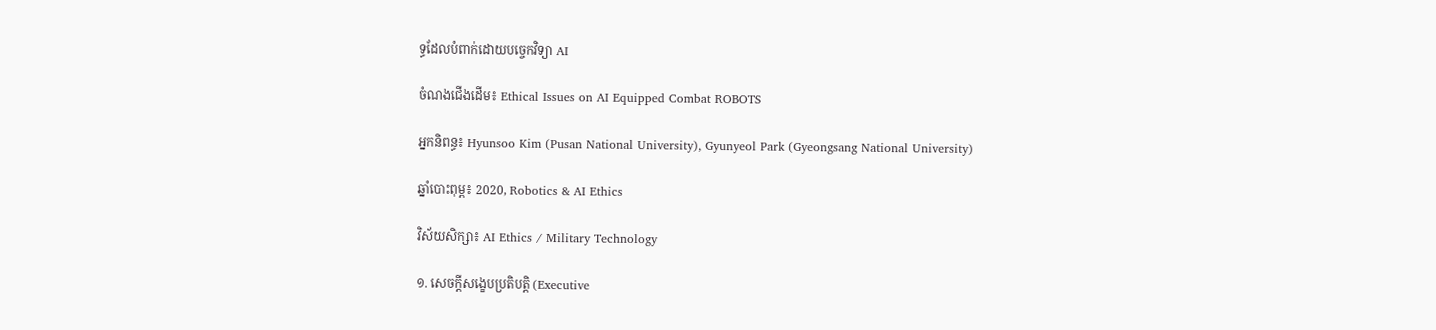ទ្ធដែលបំពាក់ដោយបច្ចេកវិទ្យា AI

ចំណងជើងដើម៖ Ethical Issues on AI Equipped Combat ROBOTS

អ្នកនិពន្ធ៖ Hyunsoo Kim (Pusan National University), Gyunyeol Park (Gyeongsang National University)

ឆ្នាំបោះពុម្ព៖ 2020, Robotics & AI Ethics

វិស័យសិក្សា៖ AI Ethics / Military Technology

១. សេចក្តីសង្ខេបប្រតិបត្តិ (Executive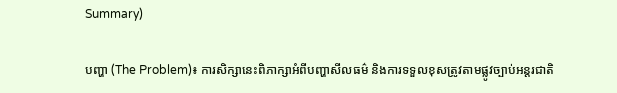Summary)

បញ្ហា (The Problem)៖ ការសិក្សានេះពិភាក្សាអំពីបញ្ហាសីលធម៌ និងការទទួលខុសត្រូវតាមផ្លូវច្បាប់អន្តរជាតិ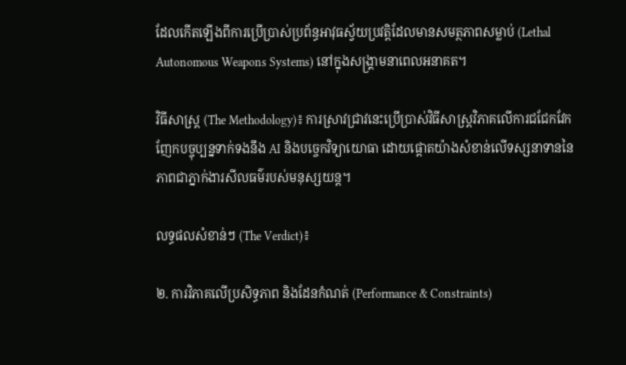ដែលកើតឡើងពីការប្រើប្រាស់ប្រព័ន្ធអាវុធស្វ័យប្រវត្តិដែលមានសមត្ថភាពសម្លាប់ (Lethal Autonomous Weapons Systems) នៅក្នុងសង្គ្រាមនាពេលអនាគត។

វិធីសាស្ត្រ (The Methodology)៖ ការស្រាវជ្រាវនេះប្រើប្រាស់វិធីសាស្ត្រវិភាគលើការជជែកវែកញែកបច្ចុប្បន្នទាក់ទងនឹង AI និងបច្ចេកវិទ្យាយោធា ដោយផ្តោតយ៉ាងសំខាន់លើទស្សនាទាននៃភាពជាភ្នាក់ងារសីលធម៌របស់មនុស្សយន្ត។

លទ្ធផលសំខាន់ៗ (The Verdict)៖

២. ការវិភាគលើប្រសិទ្ធភាព និងដែនកំណត់ (Performance & Constraints)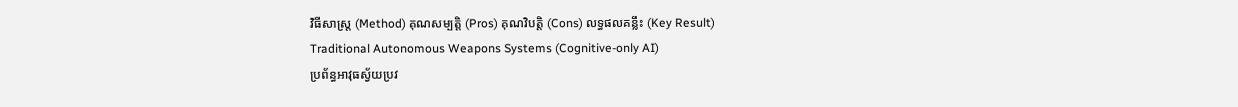វិធីសាស្ត្រ (Method) គុណសម្បត្តិ (Pros) គុណវិបត្តិ (Cons) លទ្ធផលគន្លឹះ (Key Result)
Traditional Autonomous Weapons Systems (Cognitive-only AI)
ប្រព័ន្ធអាវុធស្វ័យប្រវ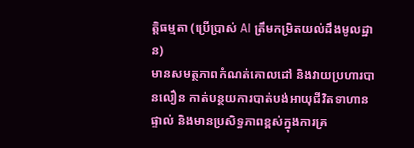ត្តិធម្មតា (ប្រើប្រាស់ AI ត្រឹមកម្រិតយល់ដឹងមូលដ្ឋាន)
មានសមត្ថភាពកំណត់គោលដៅ និងវាយប្រហារបានលឿន កាត់បន្ថយការបាត់បង់អាយុជីវិតទាហានផ្ទាល់ និងមានប្រសិទ្ធភាពខ្ពស់ក្នុងការគ្រ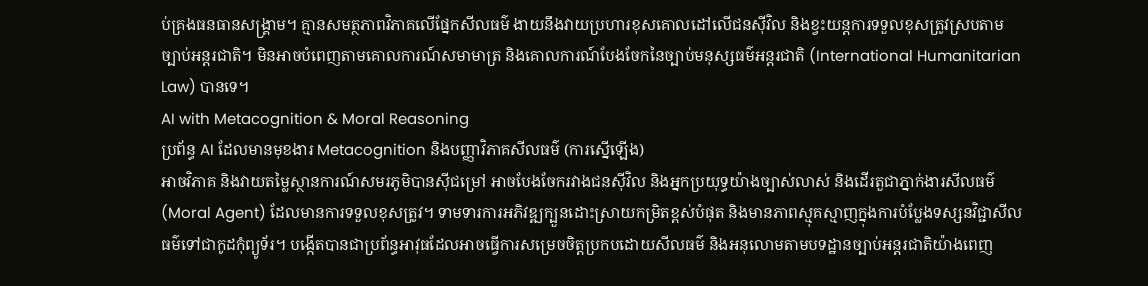ប់គ្រងធនធានសង្គ្រាម។ គ្មានសមត្ថភាពវិភាគលើផ្នែកសីលធម៌ ងាយនឹងវាយប្រហារខុសគោលដៅលើជនស៊ីវិល និងខ្វះយន្តការទទួលខុសត្រូវស្របតាមច្បាប់អន្តរជាតិ។ មិនអាចបំពេញតាមគោលការណ៍សមាមាត្រ និងគោលការណ៍បែងចែកនៃច្បាប់មនុស្សធម៌អន្តរជាតិ (International Humanitarian Law) បានទេ។
AI with Metacognition & Moral Reasoning
ប្រព័ន្ធ AI ដែលមានមុខងារ Metacognition និងបញ្ញាវិភាគសីលធម៌ (ការស្នើឡើង)
អាចវិភាគ និងវាយតម្លៃស្ថានការណ៍សមរភូមិបានស៊ីជម្រៅ អាចបែងចែករវាងជនស៊ីវិល និងអ្នកប្រយុទ្ធយ៉ាងច្បាស់លាស់ និងដើរតួជាភ្នាក់ងារសីលធម៌ (Moral Agent) ដែលមានការទទួលខុសត្រូវ។ ទាមទារការអភិវឌ្ឍក្បួនដោះស្រាយកម្រិតខ្ពស់បំផុត និងមានភាពស្មុគស្មាញក្នុងការបំប្លែងទស្សនវិជ្ជាសីលធម៌ទៅជាកូដកុំព្យូទ័រ។ បង្កើតបានជាប្រព័ន្ធអាវុធដែលអាចធ្វើការសម្រេចចិត្តប្រកបដោយសីលធម៌ និងអនុលោមតាមបទដ្ឋានច្បាប់អន្តរជាតិយ៉ាងពេញ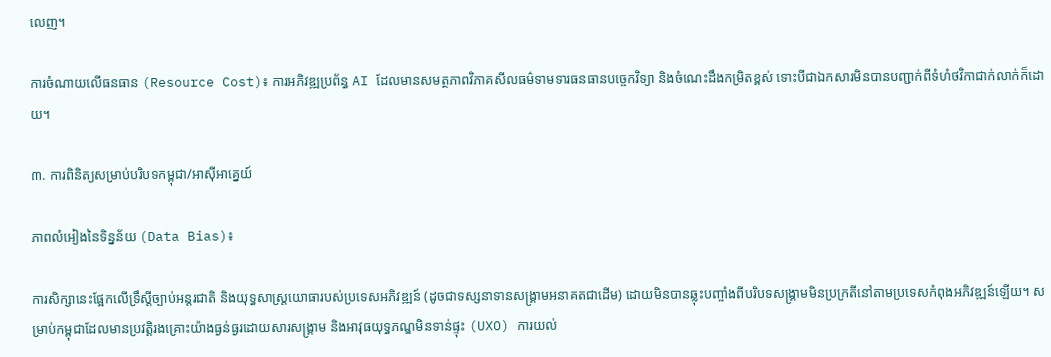លេញ។

ការចំណាយលើធនធាន (Resource Cost)៖ ការអភិវឌ្ឍប្រព័ន្ធ AI ដែលមានសមត្ថភាពវិភាគសីលធម៌ទាមទារធនធានបច្ចេកវិទ្យា និងចំណេះដឹងកម្រិតខ្ពស់ ទោះបីជាឯកសារមិនបានបញ្ជាក់ពីទំហំថវិកាជាក់លាក់ក៏ដោយ។

៣. ការពិនិត្យសម្រាប់បរិបទកម្ពុជា/អាស៊ីអាគ្នេយ៍

ភាពលំអៀងនៃទិន្នន័យ (Data Bias)៖

ការសិក្សានេះផ្អែកលើទ្រឹស្តីច្បាប់អន្តរជាតិ និងយុទ្ធសាស្ត្រយោធារបស់ប្រទេសអភិវឌ្ឍន៍ (ដូចជាទស្សនាទានសង្គ្រាមអនាគតជាដើម) ដោយមិនបានឆ្លុះបញ្ចាំងពីបរិបទសង្គ្រាមមិនប្រក្រតីនៅតាមប្រទេសកំពុងអភិវឌ្ឍន៍ឡើយ។ សម្រាប់កម្ពុជាដែលមានប្រវត្តិរងគ្រោះយ៉ាងធ្ងន់ធ្ងរដោយសារសង្គ្រាម និងអាវុធយុទ្ធភណ្ឌមិនទាន់ផ្ទុះ (UXO) ការយល់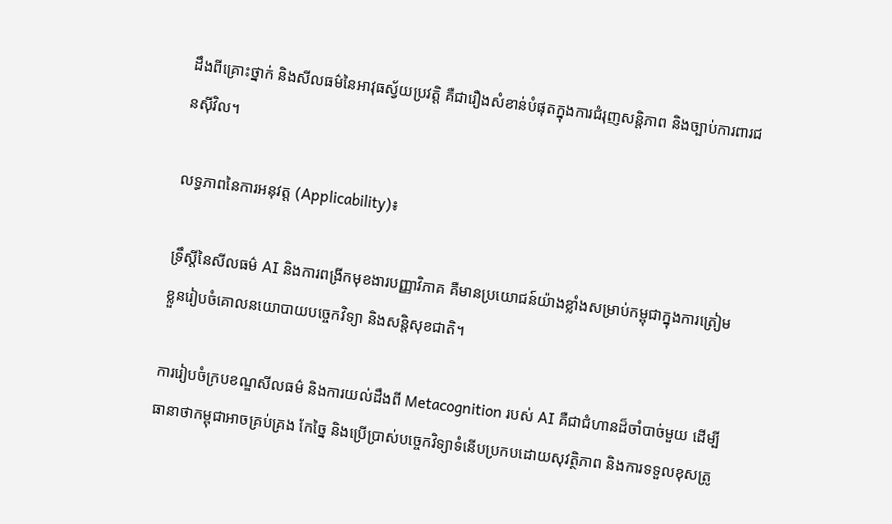ដឹងពីគ្រោះថ្នាក់ និងសីលធម៌នៃអាវុធស្វ័យប្រវត្តិ គឺជារឿងសំខាន់បំផុតក្នុងការជំរុញសន្តិភាព និងច្បាប់ការពារជនស៊ីវិល។

លទ្ធភាពនៃការអនុវត្ត (Applicability)៖

ទ្រឹស្តីនៃសីលធម៌ AI និងការពង្រីកមុខងារបញ្ញាវិភាគ គឺមានប្រយោជន៍យ៉ាងខ្លាំងសម្រាប់កម្ពុជាក្នុងការត្រៀមខ្លួនរៀបចំគោលនយោបាយបច្ចេកវិទ្យា និងសន្តិសុខជាតិ។

ការរៀបចំក្របខណ្ឌសីលធម៌ និងការយល់ដឹងពី Metacognition របស់ AI គឺជាជំហានដ៏ចាំបាច់មួយ ដើម្បីធានាថាកម្ពុជាអាចគ្រប់គ្រង កែច្នៃ និងប្រើប្រាស់បច្ចេកវិទ្យាទំនើបប្រកបដោយសុវត្ថិភាព និងការទទួលខុសត្រូ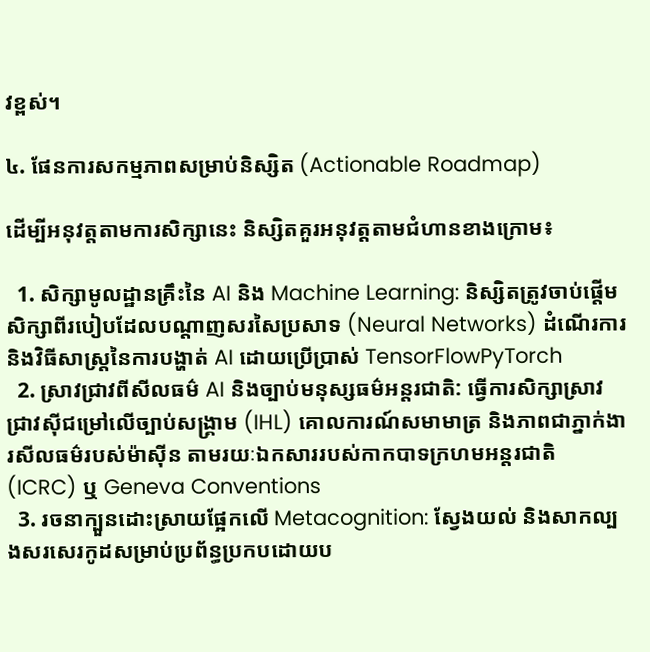វខ្ពស់។

៤. ផែនការសកម្មភាពសម្រាប់និស្សិត (Actionable Roadmap)

ដើម្បីអនុវត្តតាមការសិក្សានេះ និស្សិតគួរអនុវត្តតាមជំហានខាងក្រោម៖

  1. សិក្សាមូលដ្ឋានគ្រឹះនៃ AI និង Machine Learning: និស្សិតត្រូវចាប់ផ្តើមសិក្សាពីរបៀបដែលបណ្តាញសរសៃប្រសាទ (Neural Networks) ដំណើរការ និងវិធីសាស្ត្រនៃការបង្ហាត់ AI ដោយប្រើប្រាស់ TensorFlowPyTorch
  2. ស្រាវជ្រាវពីសីលធម៌ AI និងច្បាប់មនុស្សធម៌អន្តរជាតិ: ធ្វើការសិក្សាស្រាវជ្រាវស៊ីជម្រៅលើច្បាប់សង្គ្រាម (IHL) គោលការណ៍សមាមាត្រ និងភាពជាភ្នាក់ងារសីលធម៌របស់ម៉ាស៊ីន តាមរយៈឯកសាររបស់កាកបាទក្រហមអន្តរជាតិ (ICRC) ឬ Geneva Conventions
  3. រចនាក្បួនដោះស្រាយផ្អែកលើ Metacognition: ស្វែងយល់ និងសាកល្បងសរសេរកូដសម្រាប់ប្រព័ន្ធប្រកបដោយប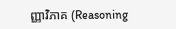ញ្ញាវិភាគ (Reasoning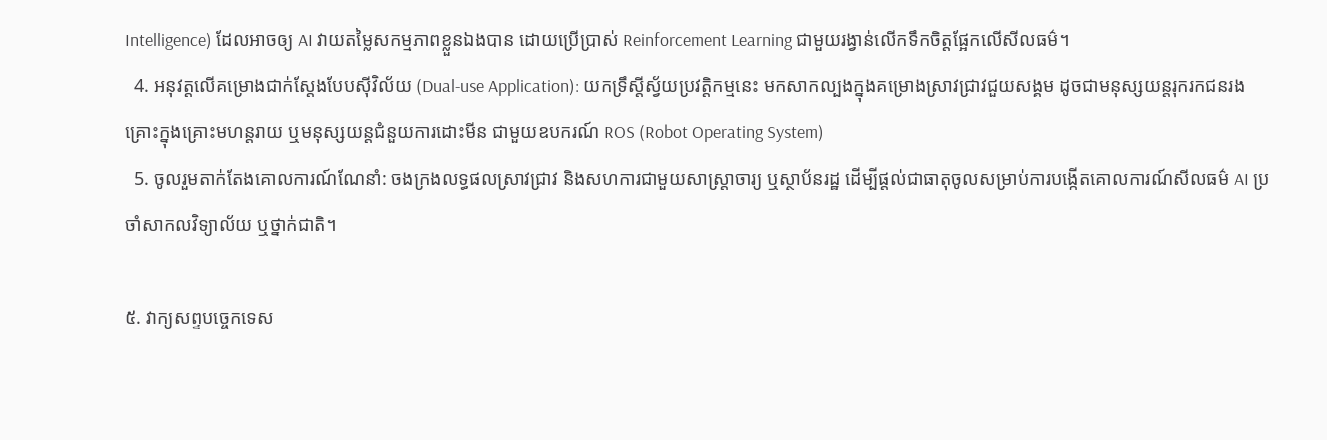Intelligence) ដែលអាចឲ្យ AI វាយតម្លៃសកម្មភាពខ្លួនឯងបាន ដោយប្រើប្រាស់ Reinforcement Learning ជាមួយរង្វាន់លើកទឹកចិត្តផ្អែកលើសីលធម៌។
  4. អនុវត្តលើគម្រោងជាក់ស្តែងបែបស៊ីវិល័យ (Dual-use Application): យកទ្រឹស្តីស្វ័យប្រវត្តិកម្មនេះ មកសាកល្បងក្នុងគម្រោងស្រាវជ្រាវជួយសង្គម ដូចជាមនុស្សយន្តរុករកជនរងគ្រោះក្នុងគ្រោះមហន្តរាយ ឬមនុស្សយន្តជំនួយការដោះមីន ជាមួយឧបករណ៍ ROS (Robot Operating System)
  5. ចូលរួមតាក់តែងគោលការណ៍ណែនាំ: ចងក្រងលទ្ធផលស្រាវជ្រាវ និងសហការជាមួយសាស្ត្រាចារ្យ ឬស្ថាប័នរដ្ឋ ដើម្បីផ្តល់ជាធាតុចូលសម្រាប់ការបង្កើតគោលការណ៍សីលធម៌ AI ប្រចាំសាកលវិទ្យាល័យ ឬថ្នាក់ជាតិ។

៥. វាក្យសព្ទបច្ចេកទេស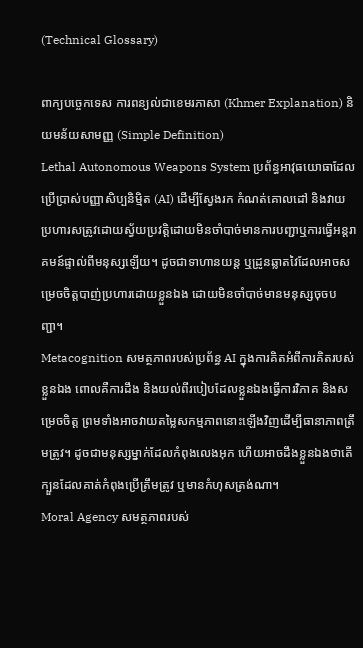(Technical Glossary)

ពាក្យបច្ចេកទេស ការពន្យល់ជាខេមរភាសា (Khmer Explanation) និយមន័យសាមញ្ញ (Simple Definition)
Lethal Autonomous Weapons System ប្រព័ន្ធអាវុធយោធាដែលប្រើប្រាស់បញ្ញាសិប្បនិម្មិត (AI) ដើម្បីស្វែងរក កំណត់គោលដៅ និងវាយប្រហារសត្រូវដោយស្វ័យប្រវត្តិដោយមិនចាំបាច់មានការបញ្ជាឬការធ្វើអន្តរាគមន៍ផ្ទាល់ពីមនុស្សឡើយ។ ដូចជាទាហានយន្ត ឬដ្រូនឆ្លាតវៃដែលអាចសម្រេចចិត្តបាញ់ប្រហារដោយខ្លួនឯង ដោយមិនចាំបាច់មានមនុស្សចុចបញ្ជា។
Metacognition សមត្ថភាពរបស់ប្រព័ន្ធ AI ក្នុងការគិតអំពីការគិតរបស់ខ្លួនឯង ពោលគឺការដឹង និងយល់ពីរបៀបដែលខ្លួនឯងធ្វើការវិភាគ និងសម្រេចចិត្ត ព្រមទាំងអាចវាយតម្លៃសកម្មភាពនោះឡើងវិញដើម្បីធានាភាពត្រឹមត្រូវ។ ដូចជាមនុស្សម្នាក់ដែលកំពុងលេងអុក ហើយអាចដឹងខ្លួនឯងថាតើក្បួនដែលគាត់កំពុងប្រើត្រឹមត្រូវ ឬមានកំហុសត្រង់ណា។
Moral Agency សមត្ថភាពរបស់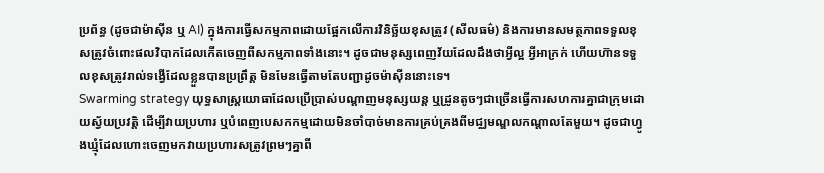ប្រព័ន្ធ (ដូចជាម៉ាស៊ីន ឬ AI) ក្នុងការធ្វើសកម្មភាពដោយផ្អែកលើការវិនិច្ឆ័យខុសត្រូវ (សីលធម៌) និងការមានសមត្ថភាពទទួលខុសត្រូវចំពោះផលវិបាកដែលកើតចេញពីសកម្មភាពទាំងនោះ។ ដូចជាមនុស្សពេញវ័យដែលដឹងថាអ្វីល្អ អ្វីអាក្រក់ ហើយហ៊ានទទួលខុសត្រូវរាល់ទង្វើដែលខ្លួនបានប្រព្រឹត្ត មិនមែនធ្វើតាមតែបញ្ជាដូចម៉ាស៊ីននោះទេ។
Swarming strategy យុទ្ធសាស្ត្រយោធាដែលប្រើប្រាស់បណ្តាញមនុស្សយន្ត ឬដ្រូនតូចៗជាច្រើនធ្វើការសហការគ្នាជាក្រុមដោយស្វ័យប្រវត្តិ ដើម្បីវាយប្រហារ ឬបំពេញបេសកកម្មដោយមិនចាំបាច់មានការគ្រប់គ្រងពីមជ្ឈមណ្ឌលកណ្តាលតែមួយ។ ដូចជាហ្វូងឃ្មុំដែលហោះចេញមកវាយប្រហារសត្រូវព្រមៗគ្នាពី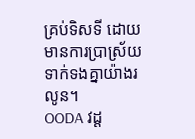គ្រប់ទិសទី ដោយមានការប្រាស្រ័យទាក់ទងគ្នាយ៉ាងរលូន។
OODA វដ្ត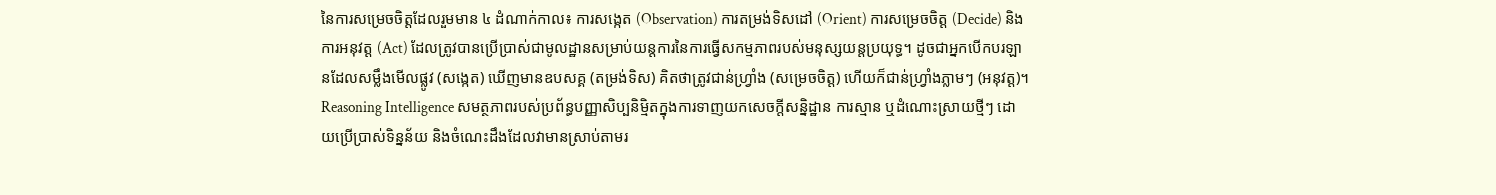នៃការសម្រេចចិត្តដែលរួមមាន ៤ ដំណាក់កាល៖ ការសង្កេត (Observation) ការតម្រង់ទិសដៅ (Orient) ការសម្រេចចិត្ត (Decide) និងការអនុវត្ត (Act) ដែលត្រូវបានប្រើប្រាស់ជាមូលដ្ឋានសម្រាប់យន្តការនៃការធ្វើសកម្មភាពរបស់មនុស្សយន្តប្រយុទ្ធ។ ដូចជាអ្នកបើកបរឡានដែលសម្លឹងមើលផ្លូវ (សង្កេត) ឃើញមានឧបសគ្គ (តម្រង់ទិស) គិតថាត្រូវជាន់ហ្វ្រាំង (សម្រេចចិត្ត) ហើយក៏ជាន់ហ្វ្រាំងភ្លាមៗ (អនុវត្ត)។
Reasoning Intelligence សមត្ថភាពរបស់ប្រព័ន្ធបញ្ញាសិប្បនិម្មិតក្នុងការទាញយកសេចក្តីសន្និដ្ឋាន ការស្មាន ឬដំណោះស្រាយថ្មីៗ ដោយប្រើប្រាស់ទិន្នន័យ និងចំណេះដឹងដែលវាមានស្រាប់តាមរ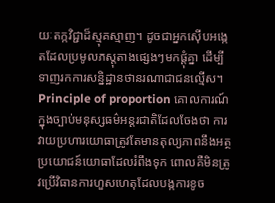យៈតក្កវិជ្ជាដ៏ស្មុគស្មាញ។ ដូចជាអ្នកស៊ើបអង្កេតដែលប្រមូលភស្តុតាងផ្សេងៗមកផ្ដុំគ្នា ដើម្បីទាញរកការសន្និដ្ឋានថានរណាជាជនល្មើស។
Principle of proportion គោលការណ៍ក្នុងច្បាប់មនុស្សធម៌អន្តរជាតិដែលចែងថា ការវាយប្រហារយោធាត្រូវតែមានតុល្យភាពនឹងអត្ថប្រយោជន៍យោធាដែលរំពឹងទុក ពោលគឺមិនត្រូវប្រើវិធានការហួសហេតុដែលបង្កការខូច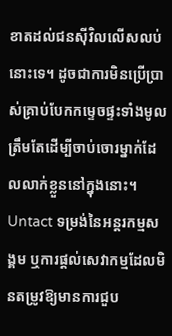ខាតដល់ជនស៊ីវិលលើសលប់នោះទេ។ ដូចជាការមិនប្រើប្រាស់គ្រាប់បែកកម្ទេចផ្ទះទាំងមូល ត្រឹមតែដើម្បីចាប់ចោរម្នាក់ដែលលាក់ខ្លួននៅក្នុងនោះ។
Untact ទម្រង់នៃអន្តរកម្មសង្គម ឬការផ្តល់សេវាកម្មដែលមិនតម្រូវឱ្យមានការជួប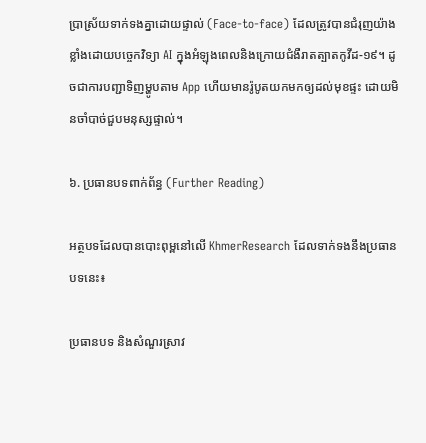ប្រាស្រ័យទាក់ទងគ្នាដោយផ្ទាល់ (Face-to-face) ដែលត្រូវបានជំរុញយ៉ាងខ្លាំងដោយបច្ចេកវិទ្យា AI ក្នុងអំឡុងពេលនិងក្រោយជំងឺរាតត្បាតកូវីដ-១៩។ ដូចជាការបញ្ជាទិញម្ហូបតាម App ហើយមានរ៉ូបូតយកមកឲ្យដល់មុខផ្ទះ ដោយមិនចាំបាច់ជួបមនុស្សផ្ទាល់។

៦. ប្រធានបទពាក់ព័ន្ធ (Further Reading)

អត្ថបទដែលបានបោះពុម្ពនៅលើ KhmerResearch ដែលទាក់ទងនឹងប្រធានបទនេះ៖

ប្រធានបទ និងសំណួរស្រាវ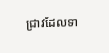ជ្រាវដែលទា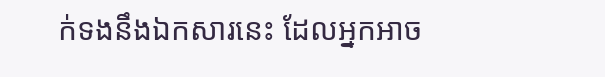ក់ទងនឹងឯកសារនេះ ដែលអ្នកអាច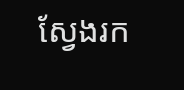ស្វែងរក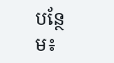បន្ថែម៖